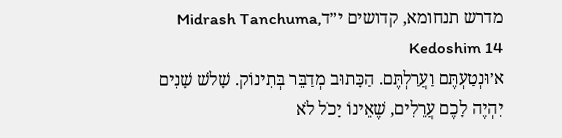מדרש תנחומא, קדושים י״דMidrash Tanchuma, Kedoshim 14
א׳וּנְטַעְתֶּם וַעֲרַלְתֶּם. הַכָּתוּב מְדַבֵּר בְּתִינוֹק. שָׁלֹשׁ שָׁנִים יִהְיֶה לָכֶם עֲרֵלִים, שֶׁאֵינוֹ יָכֹל לֹא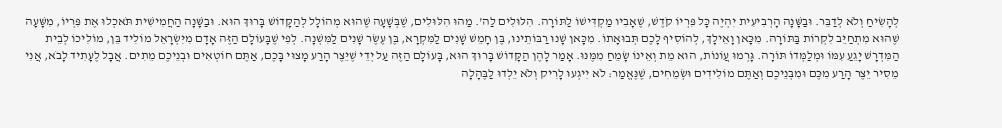לְהָשִׂיחַ וְלֹא לְדַבֵּר. וּבַשָּׁנָה הָרְבִיעִית יִהְיֶה כָּל פִּרְיוֹ קֹדֶשׁ, שֶׁאָבִיו מַקְדִּישׁוֹ לַתּוֹרָה. הִלּוּלִים לַה'. מַהוּ הִלּוּלִים, שֶׁבְּשָׁעָה שֶׁהוּא מְהוֹלָל לְהַקָּדוֹשׁ בָּרוּךְ הוּא. וּבַשָּׁנָה הַחֲמִישִׁית תֹּאכְלוּ אֶת פִּרְיוֹ, מִשָּׁעָה שֶׁהוּא מִתְחַיֵּב לִקְרוֹת בַּתּוֹרָה. מִכָּאן וָאֵילָךְ, לְהוֹסִיף לָכֶם תְּבוּאָתוֹ. מִכָּאן שָׁנוּ רַבּוֹתֵינוּ, בֶּן חָמֵשׁ שָׁנִים לַמִּקְרָא, בֶּן עֶשֶׂר שָׁנִים לַמִּשְׁנָה. לְפִי שֶׁבָּעוֹלָם הַזֶּה אָדָם מִיִּשְׂרָאֵל מוֹלִיד בֵּן, מוֹלִיכוֹ לְבֵית הַמִּדְרָשׁ יָגֵעַ עִמּוֹ וּמְלַמְּדוֹ תּוֹרָה. גָּרְמוּ עֲוֹנוֹת, הוּא מֵת וְאֵינוֹ שָׂמֵחַ מִמֶּנּוּ. אָמַר לָהֶן הַקָּדוֹשׁ בָּרוּךְ הוּא, בָּעוֹלָם הַזֶּה עַל יְדֵי שֶׁיֵּצֶר הָרַע מָצוּי בָּכֶם, אַתֶּם חוֹטְאִים וּבְנֵיכֶם מֵתִים. אֲבָל לֶעָתִיד לָבֹא, אֲנִי מֵסִיר יֵצֶר הָרַע מִכֶּם וּמִבְּנֵיכֶם וְאַתֶּם מוֹלִידִים וּשְׂמֵחִים, שֶׁנֶּאֱמַר: לֹא יִיגְעוּ לָרִיק וְלֹא יֵלְדוּ לַבֶּהָלָה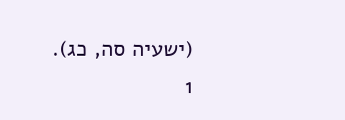(ישעיה סה, כג).
1